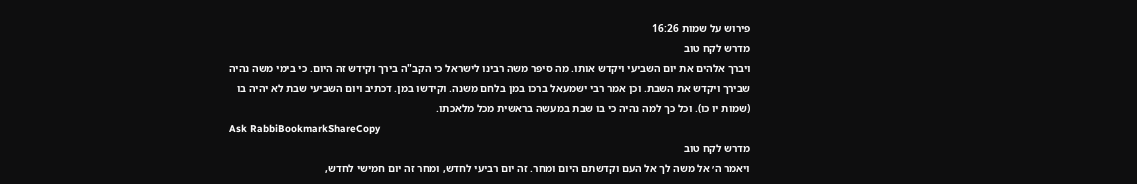פירוש על שמות 16:26
מדרש לקח טוב
ויברך אלהים את יום השביעי ויקדש אותו. מה סיפר משה רבינו לישראל כי הקב"ה בירך וקידש זה היום. כי בימי משה נהיה שבירך ויקדש את השבת. וכן אמר רבי ישמעאל ברכו במן בלחם משנה. וקידשו במן. דכתיב ויום השביעי שבת לא יהיה בו (שמות יו כו). וכל כך למה נהיה כי בו שבת במעשה בראשית מכל מלאכתו.
Ask RabbiBookmarkShareCopy
מדרש לקח טוב
ויאמר ה׳ אל משה לך אל העם וקדשתם היום ומחר. זה יום רביעי לחדש, ומחר זה יום חמישי לחדש,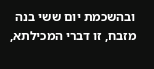ובהשכמת יום ששי בנה מזבח, זו דברי המכילתא,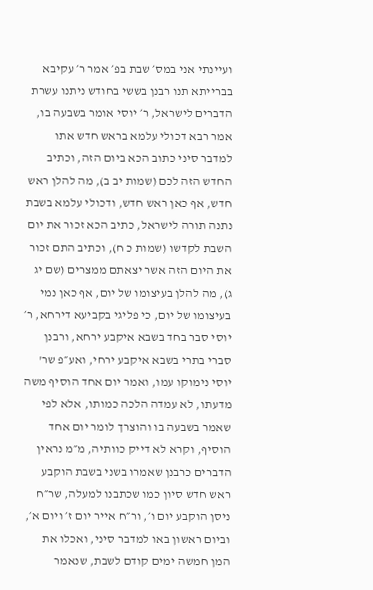ועיינתי אני במס׳ שבת בפ׳ אמר ר׳ עקיבא בברייתא תנו רבנן בששי בחודש ניתנו עשרת הדברים לישראל, ר׳ יוסי אומר בשבעה בו, אמר רבא דכולי עלמא בראש חדש אתו למדבר סיני כתוב הכא ביום הזה, וכתיב החדש הזה לכם (שמות יב ב), מה להלן ראש חדש, אף כאן ראש חדש, ודכולי עלמא בשבת נתנה תורה לישראל, כתיב הכא זכור את יום השבת לקדשו (שמות כ ח), וכתיב התם זכור את היום הזה אשר יצאתם ממצרים (שם יג ג), מה להלן בעיצומו של יום, אף כאן נמי בעיצומו של יום, כי פליגי בקביעא דירחא, ר׳ יוסי סבר בחד בשבא איקבע ירחא, ורבנן סברי בתרי בשבא איקבע ירחי, ואע״פ שר' יוסי נימוקו עמו, ואמר יום אחד הוסיף משה מדעתו, לא עמדה הלכה כמותו, אלא לפי שאמר בשבעה בו והוצרך לומר יום אחד הוסיף, וקרא לא דייק כוותיה, מ״מ נראין הדברים כרבנן שאמרו בשני בשבת הוקבע ראש חדש סיון כמו שכתבנו למעלה, שר״ח ניסן הוקבע יום ו׳, ור״ח אייר יום ז׳ ויום א׳, וביום ראשון באו למדבר סיני, ואכלו את המן חמשה ימים קודם לשבת, שנאמר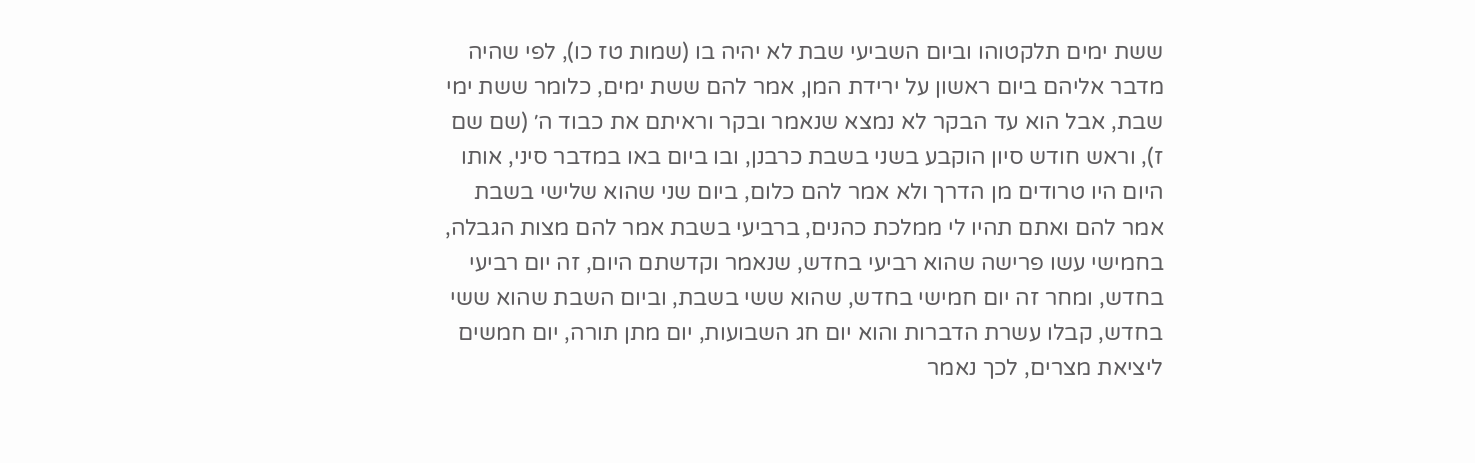ששת ימים תלקטוהו וביום השביעי שבת לא יהיה בו (שמות טז כו), לפי שהיה מדבר אליהם ביום ראשון על ירידת המן, אמר להם ששת ימים, כלומר ששת ימי שבת, אבל הוא עד הבקר לא נמצא שנאמר ובקר וראיתם את כבוד ה׳ (שם שם ז), וראש חודש סיון הוקבע בשני בשבת כרבנן, ובו ביום באו במדבר סיני, אותו היום היו טרודים מן הדרך ולא אמר להם כלום, ביום שני שהוא שלישי בשבת אמר להם ואתם תהיו לי ממלכת כהנים, ברביעי בשבת אמר להם מצות הגבלה, בחמישי עשו פרישה שהוא רביעי בחדש, שנאמר וקדשתם היום, זה יום רביעי בחדש, ומחר זה יום חמישי בחדש, שהוא ששי בשבת, וביום השבת שהוא ששי בחדש, קבלו עשרת הדברות והוא יום חג השבועות, יום מתן תורה, יום חמשים ליציאת מצרים, לכך נאמר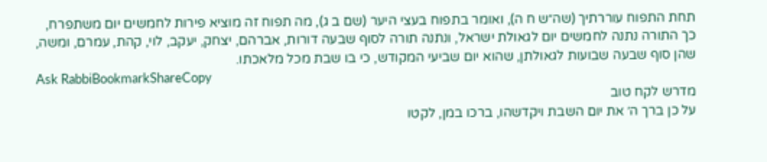תחת התפוח עוררתיך (שה״ש ח ה), ואומר בתפוח בעצי היער (שם ב ג), מה תפוח זה מוציא פירות לחמשים יום משתפרח, כך התורה נתנה לחמשים יום לגאולת ישראל, ונתנה תורה לסוף שבעה דורות, אברהם, יצחק, יעקב, לוי, קהת, עמרם, ומשה, שהן סוף שבעה שבועות לגאולתן, שהוא יום שביעי המקודש, כי בו שבת מכל מלאכתו.
Ask RabbiBookmarkShareCopy
מדרש לקח טוב
על כן ברך ה׳ את יום השבת ויקדשהו, ברכו במן, לקטו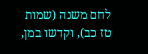לחם משנה (שמות טז כב), וקדשו במן,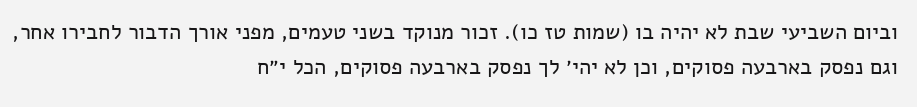וביום השביעי שבת לא יהיה בו (שמות טז כו). זכור מנוקד בשני טעמים, מפני אורך הדבור לחבירו אחר, וגם נפסק בארבעה פסוקים, וכן לא יהי׳ לך נפסק בארבעה פסוקים, הכל י״ח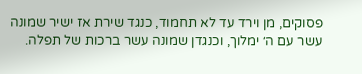פסוקים, מן וירד עד לא תחמוד, כנגד שירת אז ישיר שמונה עשר עם ה׳ ימלוך, וכנגדן שמונה עשר ברכות של תפלה.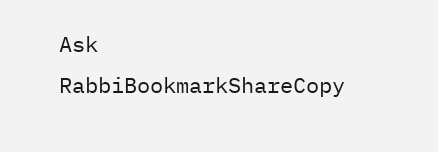Ask RabbiBookmarkShareCopy